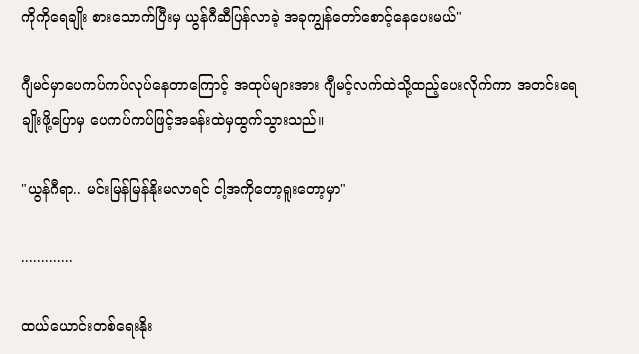ကိုကိုရေချိုး စားသောက်ပြီးမှ ယွန်ဂီဆီပြန်လာခဲ့ အခုကျွန်တော်စောင့်နေပေးမယ်"

ဂျီမင်မှာပေကပ်ကပ်လုပ်နေတာကြောင့် အထုပ်များအား ဂျီမင့်လက်ထဲသို့ထည့်ပေးလိုက်ကာ အတင်းရေချိုးဖို့ပြောမှ ပေကပ်ကပ်ဖြင့်အခန်းထဲမှထွက်သွားသည်။

"ယွန်ဂီရာ.. မင်းမြန်မြန်နိုးမလာရင် ငါ့အကိုတော့ရူးတော့မှာ"

.............

ထယ်ယောင်းတစ်ရေးနိုး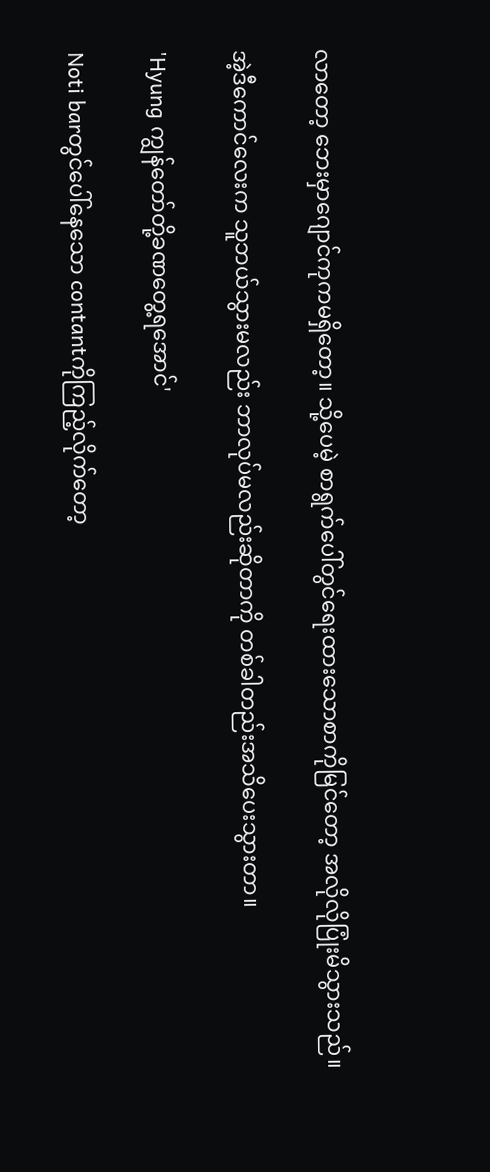လာတော့ ဘေးမှာဂျောင်ကုကမရှိတော့။ သို့ပေမဲ့ စာရွက်ပေါ်တွင်ရေးထားသောစာကိုမြင်တော့ အလိုလိုပြုံးမိသွားသည်။

အဲ့ဒီကောင်လေးက သူဘယ်သွားမလည်း ဘာလုပ်မလည်းဆိုတာကို တစ်ခါတည်းအသိပေးသွားတာ။

'Hyung ကျွန်တော်တို့ခဏတွေ့ရအောင်'

Noti barတွင်ပေါ်နေသော contantကိုကြည့်လိုက်တော့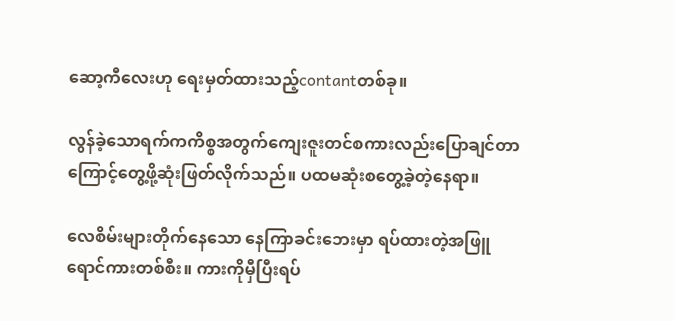ဆော့ကီလေးဟု ရေးမှတ်ထားသည့်contantတစ်ခု။

လွန်ခဲ့သောရက်ကကိစ္စအတွက်ကျေးဇူးတင်စကားလည်းပြောချင်တာကြောင့်တွေ့ဖို့ဆုံးဖြတ်လိုက်သည်။ ပထမဆုံးစတွေ့ခဲ့တဲ့နေရာ။

လေစိမ်းများတိုက်နေသော နေကြာခင်းဘေးမှာ ရပ်ထားတဲ့အဖြူရောင်ကားတစ်စီး။ ကားကိုမှီပြီးရပ်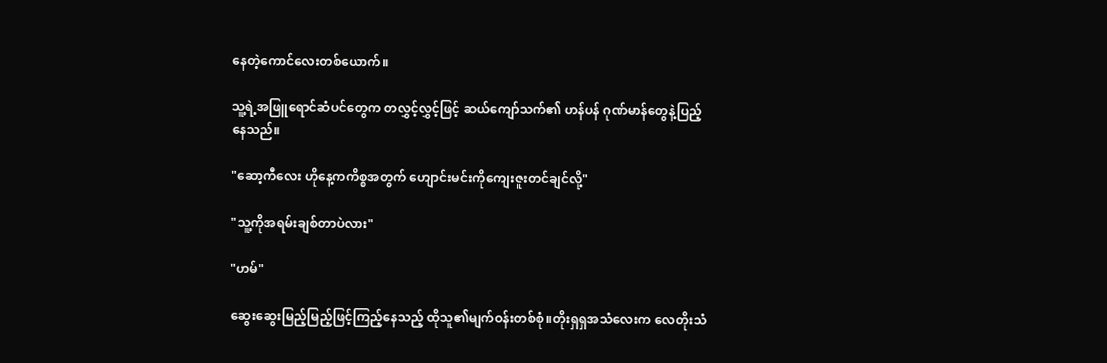နေတဲ့ကောင်လေးတစ်ယောက်။

သူ့ရဲ့အဖြူရောင်ဆံပင်တွေက တလွှင့်လွှင့်ဖြင့် ဆယ်ကျော်သက်၏ ဟန်ပန် ဂုဏ်မာန်တွေနဲ့ပြည့်နေသည်။

"ဆော့ကီလေး ဟိုနေ့ကကိစ္စအတွက် ဟျောင်းမင်းကိုကျေးဇူးတင်ချင်လို့"

"သူ့ကိုအရမ်းချစ်တာပဲလား"

"ဟမ်"

ဆွေးဆွေးမြည့်မြည့်ဖြင့်ကြည့်နေသည့် ထိုသူ၏မျက်ဝန်းတစ်စုံ။တိုးရှရှအသံလေးက လေတိုးသံ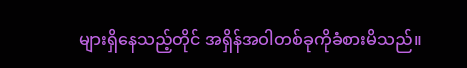များရှိနေသည့်တိုင် အရှိန်အဝါတစ်ခုကိုခံစားမိသည်။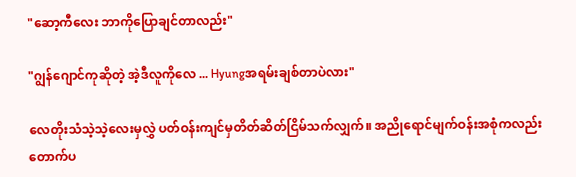"ဆော့ကီလေး ဘာကိုပြောချင်တာလည်း"

"ဂျွန်ဂျောင်ကုဆိုတဲ့ အဲ့ဒီလူကိုလေ ... Hyungအရမ်းချစ်တာပဲလား"

လေတိုးသံသဲ့သဲ့လေးမှလွှဲ ပတ်ဝန်းကျင်မှတိတ်ဆိတ်ငြိမ်သက်လျှက်။ အညိုရောင်မျက်ဝန်းအစုံကလည်းတောက်ပ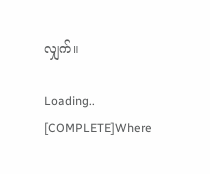လျှက်။

Loading.. [COMPLETE]Where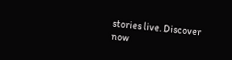stories live. Discover now